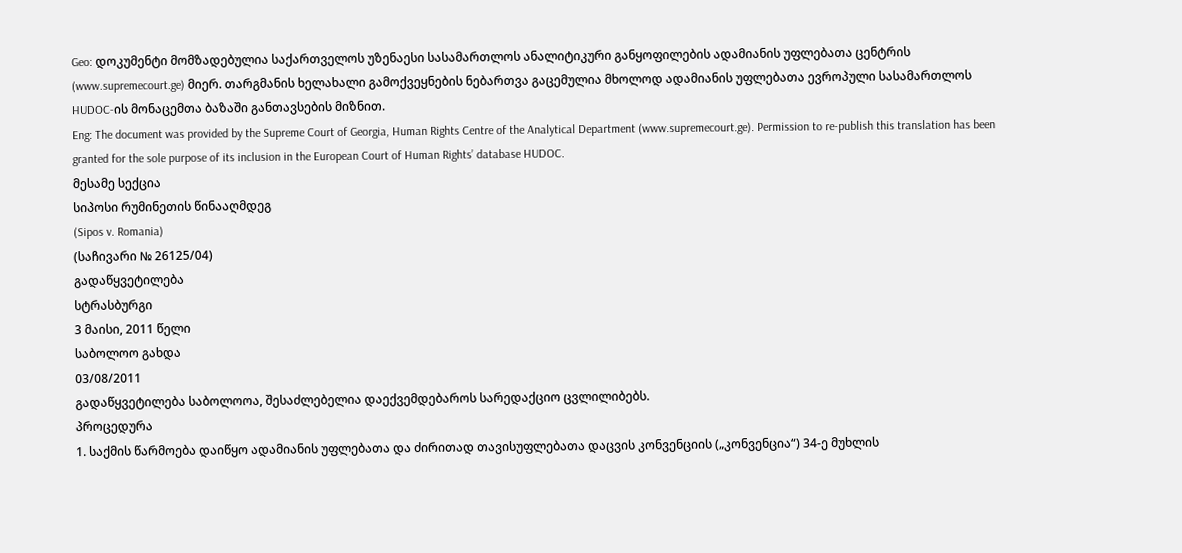Geo: დოკუმენტი მომზადებულია საქართველოს უზენაესი სასამართლოს ანალიტიკური განყოფილების ადამიანის უფლებათა ცენტრის (www.supremecourt.ge) მიერ. თარგმანის ხელახალი გამოქვეყნების ნებართვა გაცემულია მხოლოდ ადამიანის უფლებათა ევროპული სასამართლოს HUDOC-ის მონაცემთა ბაზაში განთავსების მიზნით.
Eng: The document was provided by the Supreme Court of Georgia, Human Rights Centre of the Analytical Department (www.supremecourt.ge). Permission to re-publish this translation has been granted for the sole purpose of its inclusion in the European Court of Human Rights’ database HUDOC.
მესამე სექცია
სიპოსი რუმინეთის წინააღმდეგ
(Sipos v. Romania)
(საჩივარი № 26125/04)
გადაწყვეტილება
სტრასბურგი
3 მაისი, 2011 წელი
საბოლოო გახდა
03/08/2011
გადაწყვეტილება საბოლოოა, შესაძლებელია დაექვემდებაროს სარედაქციო ცვლილიბებს.
პროცედურა
1. საქმის წარმოება დაიწყო ადამიანის უფლებათა და ძირითად თავისუფლებათა დაცვის კონვენციის („კონვენცია“) 34-ე მუხლის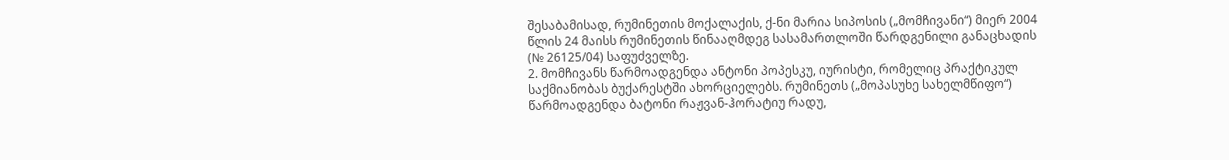შესაბამისად, რუმინეთის მოქალაქის, ქ-ნი მარია სიპოსის („მომჩივანი“) მიერ 2004 წლის 24 მაისს რუმინეთის წინააღმდეგ სასამართლოში წარდგენილი განაცხადის (№ 26125/04) საფუძველზე.
2. მომჩივანს წარმოადგენდა ანტონი პოპესკუ, იურისტი, რომელიც პრაქტიკულ საქმიანობას ბუქარესტში ახორციელებს. რუმინეთს („მოპასუხე სახელმწიფო“) წარმოადგენდა ბატონი რაჟვან-ჰორატიუ რადუ,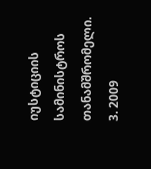იუსტიციის სამინისტროს თანამშრომელი.
3. 2009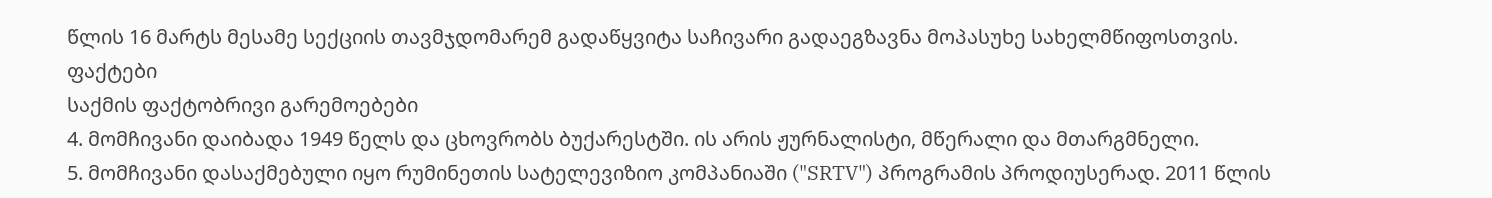წლის 16 მარტს მესამე სექციის თავმჯდომარემ გადაწყვიტა საჩივარი გადაეგზავნა მოპასუხე სახელმწიფოსთვის.
ფაქტები
საქმის ფაქტობრივი გარემოებები
4. მომჩივანი დაიბადა 1949 წელს და ცხოვრობს ბუქარესტში. ის არის ჟურნალისტი, მწერალი და მთარგმნელი.
5. მომჩივანი დასაქმებული იყო რუმინეთის სატელევიზიო კომპანიაში ("SRTV") პროგრამის პროდიუსერად. 2011 წლის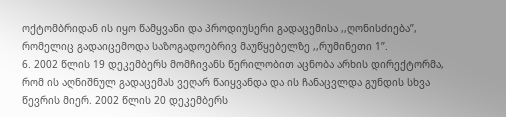ოქტომბრიდან ის იყო წამყვანი და პროდიუსერი გადაცემისა ,,ღონისძიება’’, რომელიც გადაიცემოდა საზოგადოებრივ მაუწყებელზე ,,რუმინეთი 1’’.
6. 2002 წლის 19 დეკემბერს მომჩივანს წერილობით აცნობა არხის დირექტორმა, რომ ის აღნიშნულ გადაცემას ვეღარ წაიყვანდა და ის ჩანაცვლდა გუნდის სხვა წევრის მიერ. 2002 წლის 20 დეკემბერს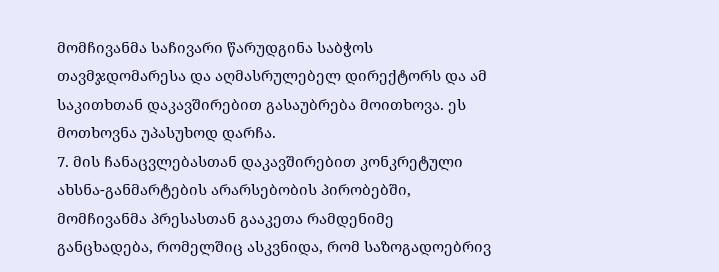მომჩივანმა საჩივარი წარუდგინა საბჭოს თავმჯდომარესა და აღმასრულებელ დირექტორს და ამ საკითხთან დაკავშირებით გასაუბრება მოითხოვა. ეს მოთხოვნა უპასუხოდ დარჩა.
7. მის ჩანაცვლებასთან დაკავშირებით კონკრეტული ახსნა-განმარტების არარსებობის პირობებში, მომჩივანმა პრესასთან გააკეთა რამდენიმე განცხადება, რომელშიც ასკვნიდა, რომ საზოგადოებრივ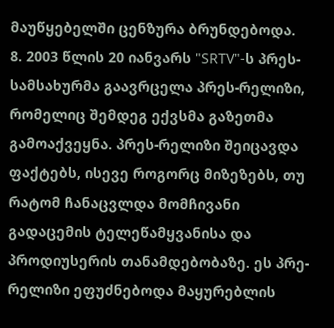მაუწყებელში ცენზურა ბრუნდებოდა.
8. 2003 წლის 20 იანვარს "SRTV"-ს პრეს-სამსახურმა გაავრცელა პრეს-რელიზი, რომელიც შემდეგ ექვსმა გაზეთმა გამოაქვეყნა. პრეს-რელიზი შეიცავდა ფაქტებს, ისევე როგორც მიზეზებს, თუ რატომ ჩანაცვლდა მომჩივანი გადაცემის ტელეწამყვანისა და პროდიუსერის თანამდებობაზე. ეს პრე-რელიზი ეფუძნებოდა მაყურებლის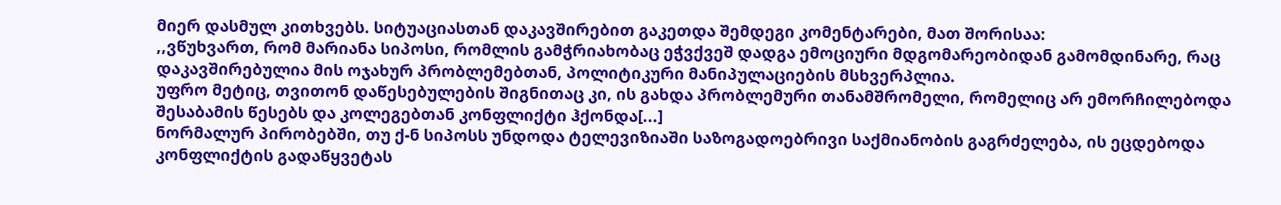მიერ დასმულ კითხვებს. სიტუაციასთან დაკავშირებით გაკეთდა შემდეგი კომენტარები, მათ შორისაა:
,,ვწუხვართ, რომ მარიანა სიპოსი, რომლის გამჭრიახობაც ეჭვქვეშ დადგა ემოციური მდგომარეობიდან გამომდინარე, რაც დაკავშირებულია მის ოჯახურ პრობლემებთან, პოლიტიკური მანიპულაციების მსხვერპლია.
უფრო მეტიც, თვითონ დაწესებულების შიგნითაც კი, ის გახდა პრობლემური თანამშრომელი, რომელიც არ ემორჩილებოდა შესაბამის წესებს და კოლეგებთან კონფლიქტი ჰქონდა[...]
ნორმალურ პირობებში, თუ ქ-ნ სიპოსს უნდოდა ტელევიზიაში საზოგადოებრივი საქმიანობის გაგრძელება, ის ეცდებოდა კონფლიქტის გადაწყვეტას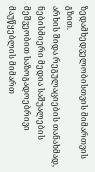ზედამხედველობისთვის მიმართვის გზით.
არხის შიდა რეგულაციების თანახმად, ნებისმიერი მედია საშუალების მეშვეობით საზოგადოებრივი მაუწყებლის მიმართ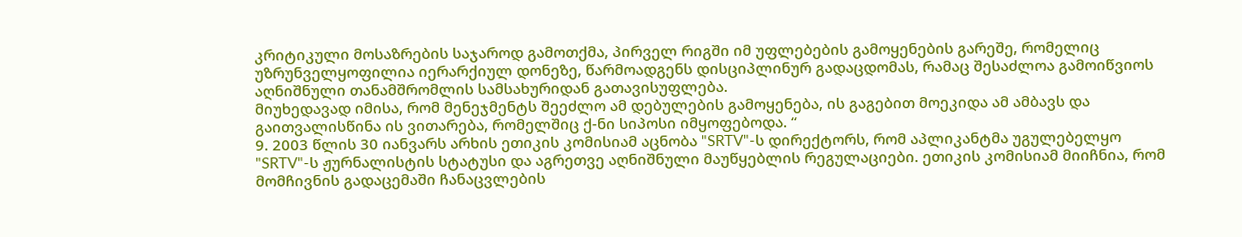კრიტიკული მოსაზრების საჯაროდ გამოთქმა, პირველ რიგში იმ უფლებების გამოყენების გარეშე, რომელიც უზრუნველყოფილია იერარქიულ დონეზე, წარმოადგენს დისციპლინურ გადაცდომას, რამაც შესაძლოა გამოიწვიოს აღნიშნული თანამშრომლის სამსახურიდან გათავისუფლება.
მიუხედავად იმისა, რომ მენეჯმენტს შეეძლო ამ დებულების გამოყენება, ის გაგებით მოეკიდა ამ ამბავს და გაითვალისწინა ის ვითარება, რომელშიც ქ-ნი სიპოსი იმყოფებოდა. ‘‘
9. 2003 წლის 30 იანვარს არხის ეთიკის კომისიამ აცნობა "SRTV"-ს დირექტორს, რომ აპლიკანტმა უგულებელყო "SRTV"-ს ჟურნალისტის სტატუსი და აგრეთვე აღნიშნული მაუწყებლის რეგულაციები. ეთიკის კომისიამ მიიჩნია, რომ მომჩივნის გადაცემაში ჩანაცვლების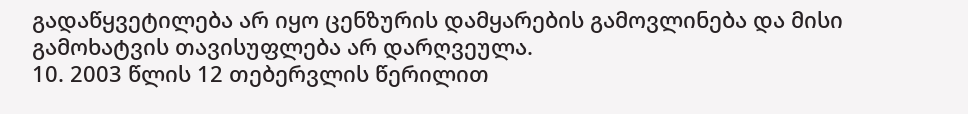გადაწყვეტილება არ იყო ცენზურის დამყარების გამოვლინება და მისი გამოხატვის თავისუფლება არ დარღვეულა.
10. 2003 წლის 12 თებერვლის წერილით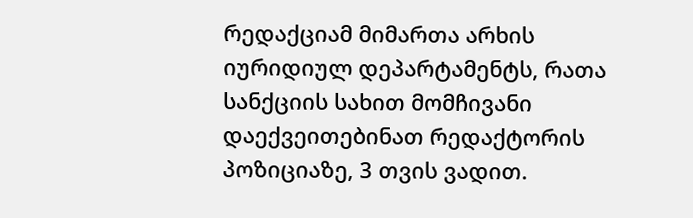რედაქციამ მიმართა არხის იურიდიულ დეპარტამენტს, რათა სანქციის სახით მომჩივანი დაექვეითებინათ რედაქტორის პოზიციაზე, 3 თვის ვადით.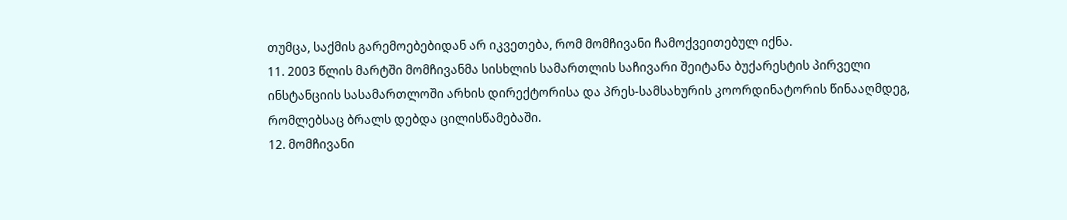თუმცა, საქმის გარემოებებიდან არ იკვეთება, რომ მომჩივანი ჩამოქვეითებულ იქნა.
11. 2003 წლის მარტში მომჩივანმა სისხლის სამართლის საჩივარი შეიტანა ბუქარესტის პირველი ინსტანციის სასამართლოში არხის დირექტორისა და პრეს-სამსახურის კოორდინატორის წინააღმდეგ, რომლებსაც ბრალს დებდა ცილისწამებაში.
12. მომჩივანი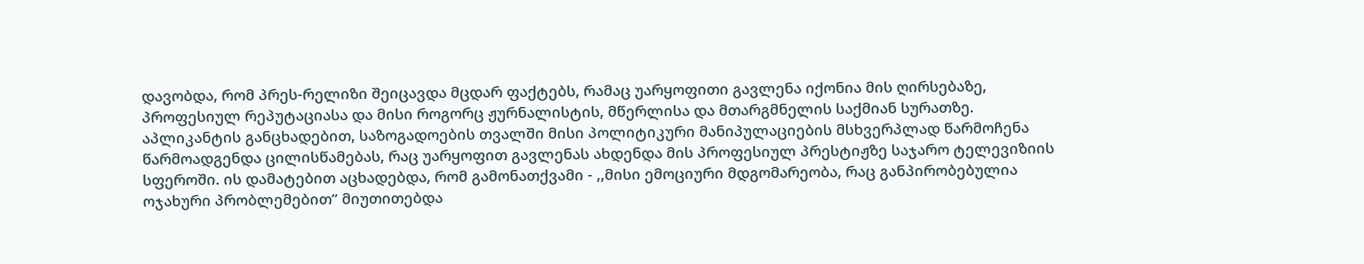დავობდა, რომ პრეს-რელიზი შეიცავდა მცდარ ფაქტებს, რამაც უარყოფითი გავლენა იქონია მის ღირსებაზე, პროფესიულ რეპუტაციასა და მისი როგორც ჟურნალისტის, მწერლისა და მთარგმნელის საქმიან სურათზე. აპლიკანტის განცხადებით, საზოგადოების თვალში მისი პოლიტიკური მანიპულაციების მსხვერპლად წარმოჩენა წარმოადგენდა ცილისწამებას, რაც უარყოფით გავლენას ახდენდა მის პროფესიულ პრესტიჟზე საჯარო ტელევიზიის სფეროში. ის დამატებით აცხადებდა, რომ გამონათქვამი - ,,მისი ემოციური მდგომარეობა, რაც განპირობებულია ოჯახური პრობლემებით’’ მიუთითებდა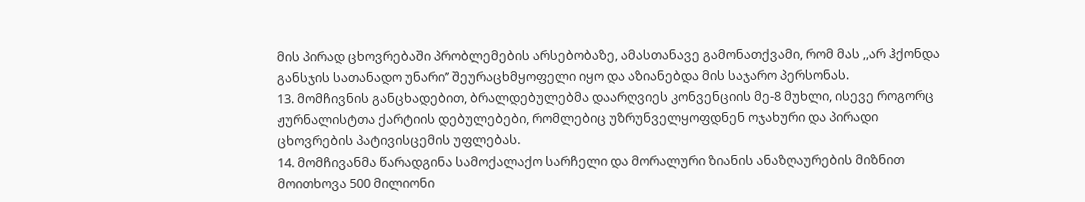მის პირად ცხოვრებაში პრობლემების არსებობაზე, ამასთანავე გამონათქვამი, რომ მას ,,არ ჰქონდა განსჯის სათანადო უნარი’’ შეურაცხმყოფელი იყო და აზიანებდა მის საჯარო პერსონას.
13. მომჩივნის განცხადებით, ბრალდებულებმა დაარღვიეს კონვენციის მე-8 მუხლი, ისევე როგორც ჟურნალისტთა ქარტიის დებულებები, რომლებიც უზრუნველყოფდნენ ოჯახური და პირადი ცხოვრების პატივისცემის უფლებას.
14. მომჩივანმა წარადგინა სამოქალაქო სარჩელი და მორალური ზიანის ანაზღაურების მიზნით მოითხოვა 500 მილიონი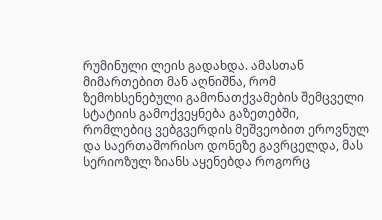რუმინული ლეის გადახდა. ამასთან მიმართებით მან აღნიშნა, რომ ზემოხსენებული გამონათქვამების შემცველი სტატიის გამოქვეყნება გაზეთებში, რომლებიც ვებგვერდის მეშვეობით ეროვნულ და საერთაშორისო დონეზე გავრცელდა, მას სერიოზულ ზიანს აყენებდა როგორც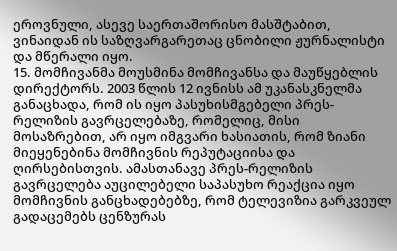ეროვნული, ასევე საერთაშორისო მასშტაბით, ვინაიდან ის საზღვარგარეთაც ცნობილი ჟურნალისტი და მწერალი იყო.
15. მომჩივანმა მოუსმინა მომჩივანსა და მაუწყებლის დირექტორს. 2003 წლის 12 ივნისს ამ უკანასკნელმა განაცხადა, რომ ის იყო პასუხისმგებელი პრეს-რელიზის გავრცელებაზე, რომელიც, მისი მოსაზრებით, არ იყო იმგვარი ხასიათის, რომ ზიანი მიეყენებინა მომჩივნის რეპუტაციისა და ღირსებისთვის. ამასთანავე პრეს-რელიზის გავრცელება აუცილებელი საპასუხო რეაქცია იყო მომჩივნის განცხადებებზე, რომ ტელევიზია გარკვეულ გადაცემებს ცენზურას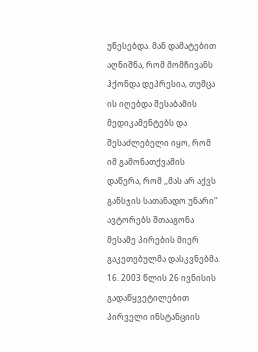უწესებდა. მან დამატებით აღნიშნა, რომ მომჩივანს ჰქონდა დეპრესია, თუმცა ის იღებდა შესაბამის მედიკამენტებს და შესაძლებელი იყო, რომ იმ გამონათქვამის დაწერა, რომ ,,მას არ აქვს განსჯის სათანადო უნარი’’ ავტორებს შთააგონა მესამე პირების მიერ გაკეთებულმა დასკვნებმა.
16. 2003 წლის 26 ივნისის გადაწყვეტილებით პირველი ინსტანციის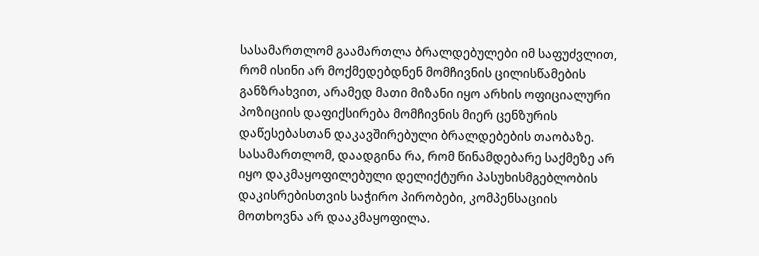სასამართლომ გაამართლა ბრალდებულები იმ საფუძვლით, რომ ისინი არ მოქმედებდნენ მომჩივნის ცილისწამების განზრახვით, არამედ მათი მიზანი იყო არხის ოფიციალური პოზიციის დაფიქსირება მომჩივნის მიერ ცენზურის დაწესებასთან დაკავშირებული ბრალდებების თაობაზე. სასამართლომ, დაადგინა რა, რომ წინამდებარე საქმეზე არ იყო დაკმაყოფილებული დელიქტური პასუხისმგებლობის დაკისრებისთვის საჭირო პირობები, კომპენსაციის მოთხოვნა არ დააკმაყოფილა.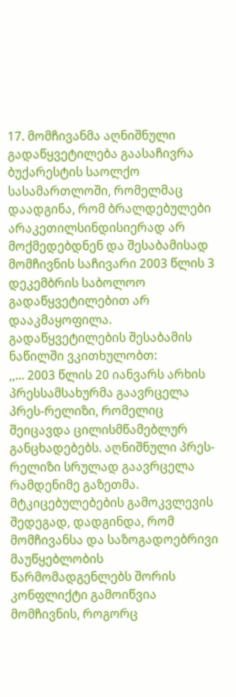17. მომჩივანმა აღნიშნული გადაწყვეტილება გაასაჩივრა ბუქარესტის საოლქო სასამართლოში, რომელმაც დაადგინა, რომ ბრალდებულები არაკეთილსინდისიერად არ მოქმედებდნენ და შესაბამისად მომჩივნის საჩივარი 2003 წლის 3 დეკემბრის საბოლოო გადაწყვეტილებით არ დააკმაყოფილა. გადაწყვეტილების შესაბამის ნაწილში ვკითხულობთ:
,,... 2003 წლის 20 იანვარს არხის პრესსამსახურმა გაავრცელა პრეს-რელიზი, რომელიც შეიცავდა ცილისმწამებლურ განცხადებებს. აღნიშნული პრეს-რელიზი სრულად გაავრცელა რამდენიმე გაზეთმა.
მტკიცებულებების გამოკვლევის შედეგად, დადგინდა, რომ მომჩივანსა და საზოგადოებრივი მაუწყებლობის წარმომადგენლებს შორის კონფლიქტი გამოიწვია მომჩივნის, როგორც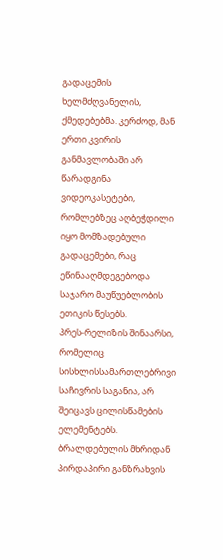გადაცემის ხელმძღვანელის, ქმედებებმა. კერძოდ, მან ერთი კვირის განმავლობაში არ წარადგინა ვიდეოკასეტები, რომლებზეც აღბეჭდილი იყო მომზადებული გადაცემები, რაც ეწინააღმდეგებოდა საჯარო მაუწუებლობის ეთიკის წესებს.
პრეს-რელიზის შინაარსი, რომელიც სისხლისსამართლებრივი საჩივრის საგანია, არ შეიცავს ცილისწამების ელემენტებს.
ბრალდებულის მხრიდან პირდაპირი განზრახვის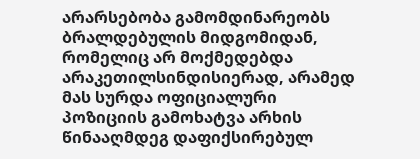არარსებობა გამომდინარეობს ბრალდებულის მიდგომიდან, რომელიც არ მოქმედებდა არაკეთილსინდისიერად, არამედ მას სურდა ოფიციალური პოზიციის გამოხატვა არხის წინააღმდეგ დაფიქსირებულ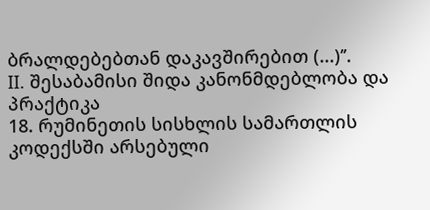ბრალდებებთან დაკავშირებით (...)’’.
II. შესაბამისი შიდა კანონმდებლობა და პრაქტიკა
18. რუმინეთის სისხლის სამართლის კოდექსში არსებული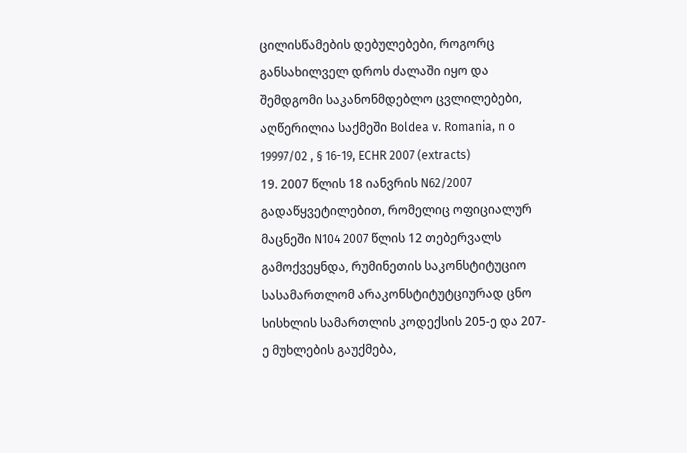ცილისწამების დებულებები, როგორც განსახილველ დროს ძალაში იყო და შემდგომი საკანონმდებლო ცვლილებები, აღწერილია საქმეში Boldea v. Romania, n o 19997/02 , § 16-19, ECHR 2007 (extracts)
19. 2007 წლის 18 იანვრის N62/2007 გადაწყვეტილებით, რომელიც ოფიციალურ მაცნეში N104 2007 წლის 12 თებერვალს გამოქვეყნდა, რუმინეთის საკონსტიტუციო სასამართლომ არაკონსტიტუტციურად ცნო სისხლის სამართლის კოდექსის 205-ე და 207-ე მუხლების გაუქმება,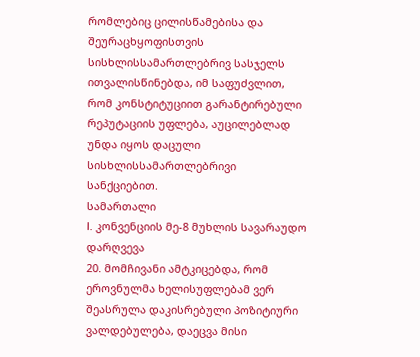რომლებიც ცილისწამებისა და შეურაცხყოფისთვის სისხლისსამართლებრივ სასჯელს ითვალისწინებდა, იმ საფუძვლით, რომ კონსტიტუციით გარანტირებული რეპუტაციის უფლება, აუცილებლად უნდა იყოს დაცული სისხლისსამართლებრივი სანქციებით.
სამართალი
I. კონვენციის მე-8 მუხლის სავარაუდო დარღვევა
20. მომჩივანი ამტკიცებდა, რომ ეროვნულმა ხელისუფლებამ ვერ შეასრულა დაკისრებული პოზიტიური ვალდებულება, დაეცვა მისი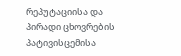რეპუტაციისა და პირადი ცხოვრების პატივისცემისა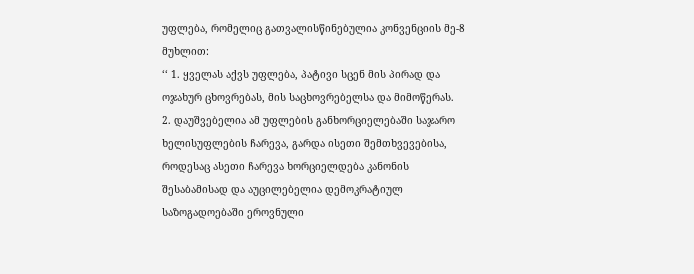უფლება, რომელიც გათვალისწინებულია კონვენციის მე-8 მუხლით:
‘‘ 1. ყველას აქვს უფლება, პატივი სცენ მის პირად და ოჯახურ ცხოვრებას, მის საცხოვრებელსა და მიმოწერას.
2. დაუშვებელია ამ უფლების განხორციელებაში საჯარო ხელისუფლების ჩარევა, გარდა ისეთი შემთხვევებისა, როდესაც ასეთი ჩარევა ხორციელდება კანონის შესაბამისად და აუცილებელია დემოკრატიულ საზოგადოებაში ეროვნული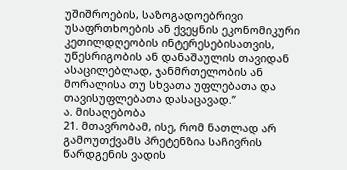უშიშროების, საზოგადოებრივი უსაფრთხოების ან ქვეყნის ეკონომიკური კეთილდღეობის ინტერესებისათვის, უწესრიგობის ან დანაშაულის თავიდან ასაცილებლად, ჯანმრთელობის ან მორალისა თუ სხვათა უფლებათა და თავისუფლებათა დასაცავად.’’
ა. მისაღებობა
21. მთავრობამ, ისე, რომ ნათლად არ გამოუთქვამს პრეტენზია საჩივრის წარდგენის ვადის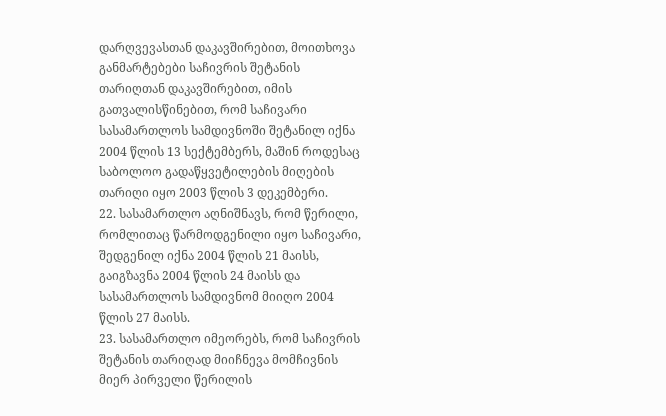დარღვევასთან დაკავშირებით, მოითხოვა განმარტებები საჩივრის შეტანის თარიღთან დაკავშირებით, იმის გათვალისწინებით, რომ საჩივარი სასამართლოს სამდივნოში შეტანილ იქნა 2004 წლის 13 სექტემბერს, მაშინ როდესაც საბოლოო გადაწყვეტილების მიღების თარიღი იყო 2003 წლის 3 დეკემბერი.
22. სასამართლო აღნიშნავს, რომ წერილი, რომლითაც წარმოდგენილი იყო საჩივარი, შედგენილ იქნა 2004 წლის 21 მაისს, გაიგზავნა 2004 წლის 24 მაისს და სასამართლოს სამდივნომ მიიღო 2004 წლის 27 მაისს.
23. სასამართლო იმეორებს, რომ საჩივრის შეტანის თარიღად მიიჩნევა მომჩივნის მიერ პირველი წერილის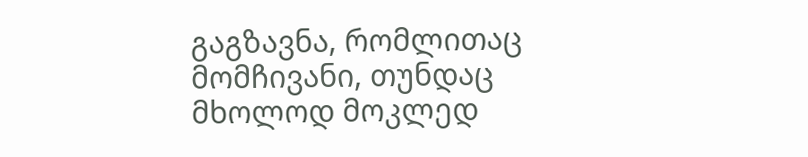გაგზავნა, რომლითაც მომჩივანი, თუნდაც მხოლოდ მოკლედ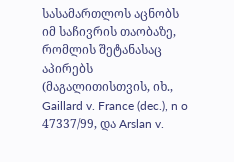სასამართლოს აცნობს იმ საჩივრის თაობაზე, რომლის შეტანასაც აპირებს (მაგალითისთვის, იხ., Gaillard v. France (dec.), n o 47337/99, და Arslan v.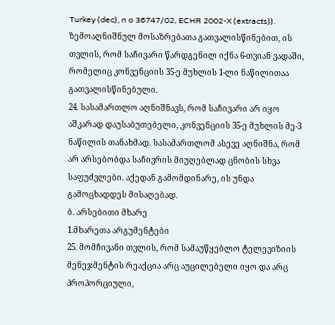Turkey (dec), n o 36747/02, ECHR 2002-X (extracts)).
ზემოაღნიშნულ მოსაზრებათა გათვალისწინებით, ის თვლის, რომ საჩივარი წარდგენილ იქნა 6-თვიან ვადაში, რომელიც კონვენციის 35-ე მუხლის 1-ლი ნაწილითაა გათვალისწინებული.
24. სასამართლო აღნიშნავს, რომ საჩივარი არ იყო აშკარად დაუსაბუთებელი, კონვენციის 35-ე მუხლის მე-3 ნაწილის თანახმად. სასამართლომ ასევე აღნიშნა, რომ არ არსებობდა საჩივრის მიუღებლად ცნობის სხვა საფუძვლები. აქედან გამომდინარე, ის უნდა გამოცხადდეს მისაღებად.
ბ. არსებითი მხარე
1.მხარეთა არგუმენტები
25. მომჩივანი თვლის, რომ სამაუწყებლო ტელევიზიის მენეჯმენტის რეაქცია არც აუცილებელი იყო და არც პროპორციული,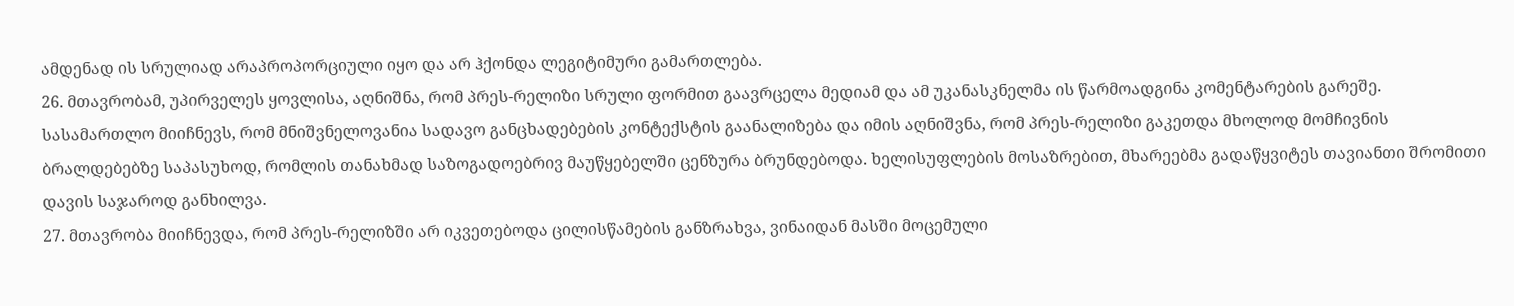ამდენად ის სრულიად არაპროპორციული იყო და არ ჰქონდა ლეგიტიმური გამართლება.
26. მთავრობამ, უპირველეს ყოვლისა, აღნიშნა, რომ პრეს-რელიზი სრული ფორმით გაავრცელა მედიამ და ამ უკანასკნელმა ის წარმოადგინა კომენტარების გარეშე. სასამართლო მიიჩნევს, რომ მნიშვნელოვანია სადავო განცხადებების კონტექსტის გაანალიზება და იმის აღნიშვნა, რომ პრეს-რელიზი გაკეთდა მხოლოდ მომჩივნის ბრალდებებზე საპასუხოდ, რომლის თანახმად საზოგადოებრივ მაუწყებელში ცენზურა ბრუნდებოდა. ხელისუფლების მოსაზრებით, მხარეებმა გადაწყვიტეს თავიანთი შრომითი დავის საჯაროდ განხილვა.
27. მთავრობა მიიჩნევდა, რომ პრეს-რელიზში არ იკვეთებოდა ცილისწამების განზრახვა, ვინაიდან მასში მოცემული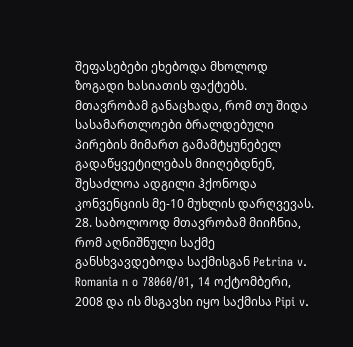შეფასებები ეხებოდა მხოლოდ ზოგადი ხასიათის ფაქტებს. მთავრობამ განაცხადა, რომ თუ შიდა სასამართლოები ბრალდებული პირების მიმართ გამამტყუნებელ გადაწყვეტილებას მიიღებდნენ, შესაძლოა ადგილი ჰქონოდა კონვენციის მე-10 მუხლის დარღვევას.
28. საბოლოოდ მთავრობამ მიიჩნია, რომ აღნიშნული საქმე განსხვავდებოდა საქმისგან Petrina v. Romania n o 78060/01, 14 ოქტომბერი, 2008 და ის მსგავსი იყო საქმისა Pipi v.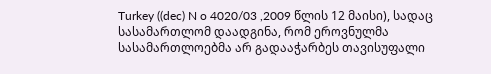Turkey ((dec) N o 4020/03 ,2009 წლის 12 მაისი), სადაც სასამართლომ დაადგინა, რომ ეროვნულმა სასამართლოებმა არ გადააჭარბეს თავისუფალი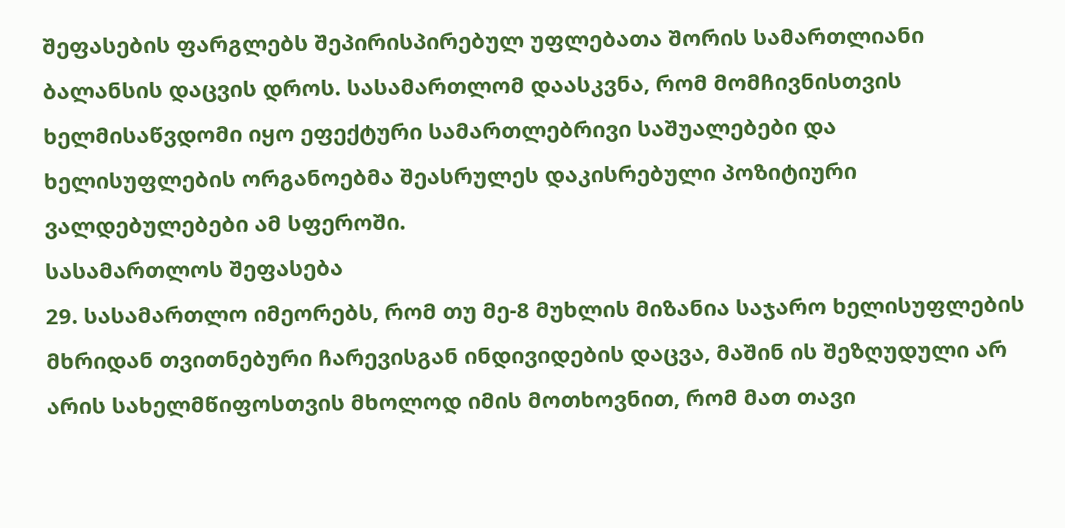შეფასების ფარგლებს შეპირისპირებულ უფლებათა შორის სამართლიანი ბალანსის დაცვის დროს. სასამართლომ დაასკვნა, რომ მომჩივნისთვის ხელმისაწვდომი იყო ეფექტური სამართლებრივი საშუალებები და ხელისუფლების ორგანოებმა შეასრულეს დაკისრებული პოზიტიური ვალდებულებები ამ სფეროში.
სასამართლოს შეფასება
29. სასამართლო იმეორებს, რომ თუ მე-8 მუხლის მიზანია საჯარო ხელისუფლების მხრიდან თვითნებური ჩარევისგან ინდივიდების დაცვა, მაშინ ის შეზღუდული არ არის სახელმწიფოსთვის მხოლოდ იმის მოთხოვნით, რომ მათ თავი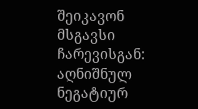შეიკავონ მსგავსი ჩარევისგან: აღნიშნულ ნეგატიურ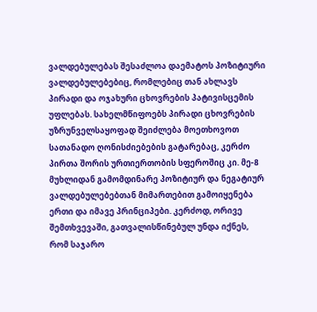ვალდებულებას შესაძლოა დაემატოს პოზიტიური ვალდებულებებიც, რომლებიც თან ახლავს პირადი და ოჯახური ცხოვრების პატივისცემის უფლებას. სახელმწიფოებს პირადი ცხოვრების უზრუნველსაყოფად შეიძლება მოეთხოვოთ სათანადო ღონისძიებების გატარებაც, კერძო პირთა შორის ურთიერთობის სფეროშიც კი. მე-8 მუხლიდან გამომდინარე პოზიტიურ და ნეგატიურ ვალდებულებებთან მიმართებით გამოიყენება ერთი და იმავე პრინციპები. კერძოდ, ორივე შემთხვევაში, გათვალისწინებულ უნდა იქნეს, რომ საჯარო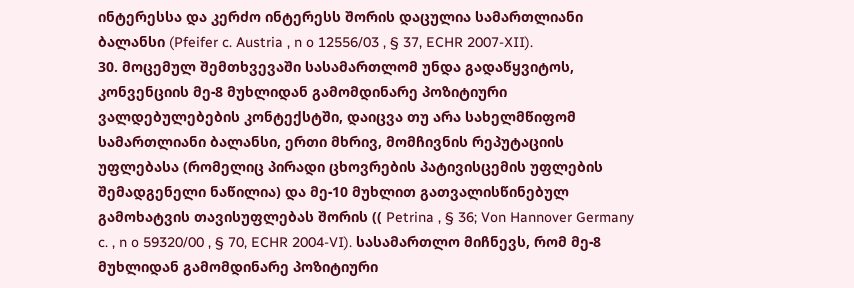ინტერესსა და კერძო ინტერესს შორის დაცულია სამართლიანი ბალანსი (Pfeifer c. Austria , n o 12556/03 , § 37, ECHR 2007-XII).
30. მოცემულ შემთხვევაში სასამართლომ უნდა გადაწყვიტოს, კონვენციის მე-8 მუხლიდან გამომდინარე პოზიტიური ვალდებულებების კონტექსტში, დაიცვა თუ არა სახელმწიფომ სამართლიანი ბალანსი, ერთი მხრივ, მომჩივნის რეპუტაციის უფლებასა (რომელიც პირადი ცხოვრების პატივისცემის უფლების შემადგენელი ნაწილია) და მე-10 მუხლით გათვალისწინებულ გამოხატვის თავისუფლებას შორის (( Petrina , § 36; Von Hannover Germany c. , n o 59320/00 , § 70, ECHR 2004-VI). სასამართლო მიჩნევს, რომ მე-8 მუხლიდან გამომდინარე პოზიტიური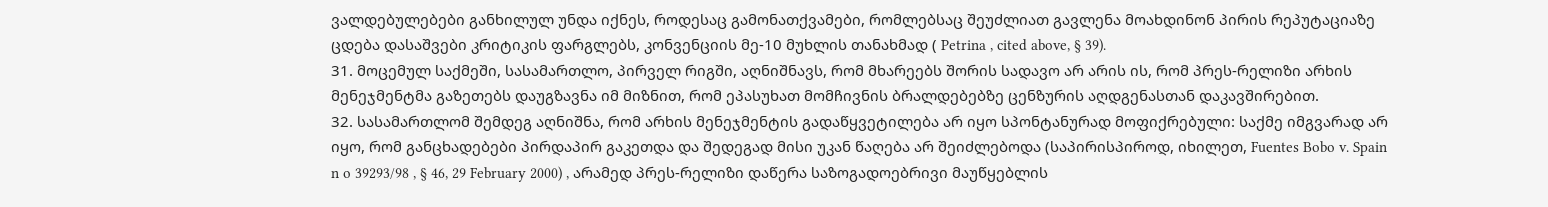ვალდებულებები განხილულ უნდა იქნეს, როდესაც გამონათქვამები, რომლებსაც შეუძლიათ გავლენა მოახდინონ პირის რეპუტაციაზე ცდება დასაშვები კრიტიკის ფარგლებს, კონვენციის მე-10 მუხლის თანახმად ( Petrina , cited above, § 39).
31. მოცემულ საქმეში, სასამართლო, პირველ რიგში, აღნიშნავს, რომ მხარეებს შორის სადავო არ არის ის, რომ პრეს-რელიზი არხის მენეჯმენტმა გაზეთებს დაუგზავნა იმ მიზნით, რომ ეპასუხათ მომჩივნის ბრალდებებზე ცენზურის აღდგენასთან დაკავშირებით.
32. სასამართლომ შემდეგ აღნიშნა, რომ არხის მენეჯმენტის გადაწყვეტილება არ იყო სპონტანურად მოფიქრებული: საქმე იმგვარად არ იყო, რომ განცხადებები პირდაპირ გაკეთდა და შედეგად მისი უკან წაღება არ შეიძლებოდა (საპირისპიროდ, იხილეთ, Fuentes Bobo v. Spain n o 39293/98 , § 46, 29 February 2000) , არამედ პრეს-რელიზი დაწერა საზოგადოებრივი მაუწყებლის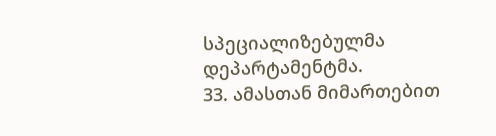სპეციალიზებულმა დეპარტამენტმა.
33. ამასთან მიმართებით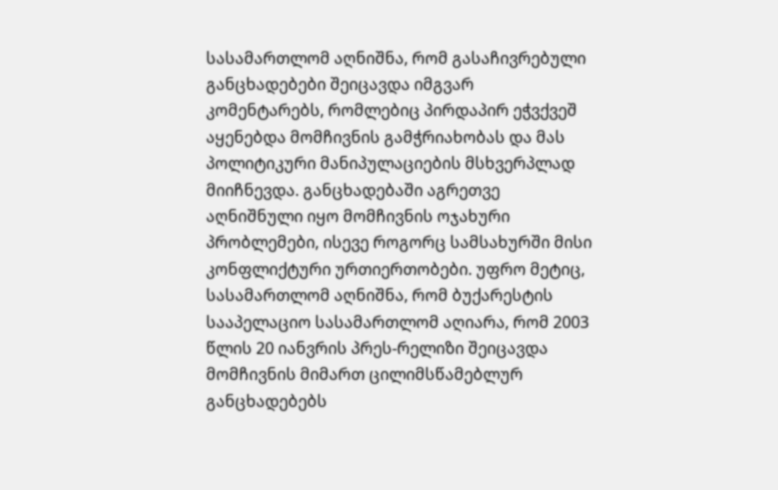სასამართლომ აღნიშნა, რომ გასაჩივრებული განცხადებები შეიცავდა იმგვარ კომენტარებს, რომლებიც პირდაპირ ეჭვქვეშ აყენებდა მომჩივნის გამჭრიახობას და მას პოლიტიკური მანიპულაციების მსხვერპლად მიიჩნევდა. განცხადებაში აგრეთვე აღნიშნული იყო მომჩივნის ოჯახური პრობლემები, ისევე როგორც სამსახურში მისი კონფლიქტური ურთიერთობები. უფრო მეტიც, სასამართლომ აღნიშნა, რომ ბუქარესტის სააპელაციო სასამართლომ აღიარა, რომ 2003 წლის 20 იანვრის პრეს-რელიზი შეიცავდა მომჩივნის მიმართ ცილიმსწამებლურ განცხადებებს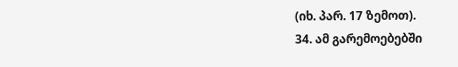(იხ. პარ. 17 ზემოთ).
34. ამ გარემოებებში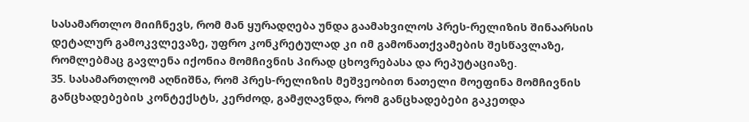სასამართლო მიიჩნევს, რომ მან ყურადღება უნდა გაამახვილოს პრეს-რელიზის შინაარსის დეტალურ გამოკვლევაზე, უფრო კონკრეტულად კი იმ გამონათქვამების შესწავლაზე, რომლებმაც გავლენა იქონია მომჩივნის პირად ცხოვრებასა და რეპუტაციაზე.
35. სასამართლომ აღნიშნა, რომ პრეს-რელიზის მეშვეობით ნათელი მოეფინა მომჩივნის განცხადებების კონტექსტს, კერძოდ, გამჟღავნდა, რომ განცხადებები გაკეთდა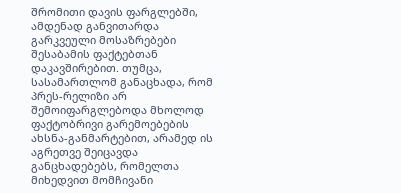შრომითი დავის ფარგლებში, ამდენად განვითარდა გარკვეული მოსაზრებები შესაბამის ფაქტებთან დაკავშირებით. თუმცა, სასამართლომ განაცხადა, რომ პრეს-რელიზი არ შემოიფარგლებოდა მხოლოდ ფაქტობრივი გარემოებების ახსნა-განმარტებით, არამედ ის აგრეთვე შეიცავდა განცხადებებს, რომელთა მიხედვით მომჩივანი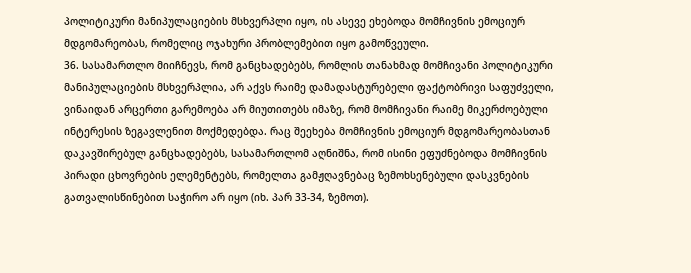პოლიტიკური მანიპულაციების მსხვერპლი იყო, ის ასევე ეხებოდა მომჩივნის ემოციურ მდგომარეობას, რომელიც ოჯახური პრობლემებით იყო გამოწვეული.
36. სასამართლო მიიჩნევს, რომ განცხადებებს, რომლის თანახმად მომჩივანი პოლიტიკური მანიპულაციების მსხვერპლია, არ აქვს რაიმე დამადასტურებელი ფაქტობრივი საფუძველი, ვინაიდან არცერთი გარემოება არ მიუთითებს იმაზე, რომ მომჩივანი რაიმე მიკერძოებული ინტერესის ზეგავლენით მოქმედებდა. რაც შეეხება მომჩივნის ემოციურ მდგომარეობასთან დაკავშირებულ განცხადებებს, სასამართლომ აღნიშნა, რომ ისინი ეფუძნებოდა მომჩივნის პირადი ცხოვრების ელემენტებს, რომელთა გამჟღავნებაც ზემოხსენებული დასკვნების გათვალისწინებით საჭირო არ იყო (იხ. პარ 33-34, ზემოთ).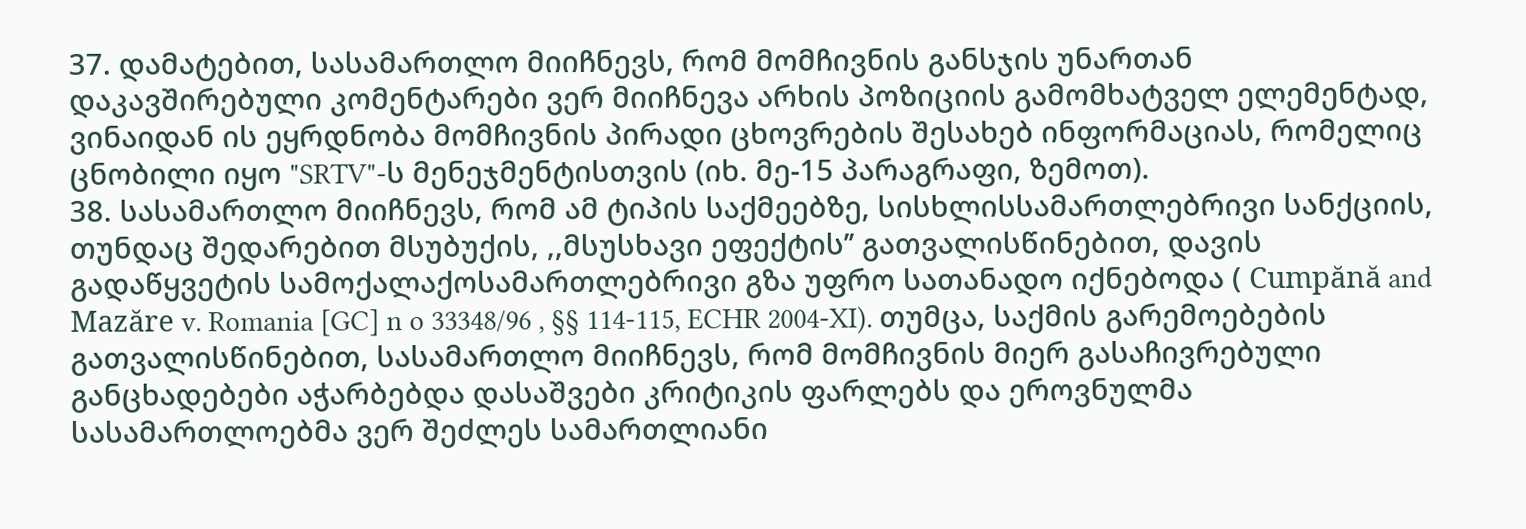37. დამატებით, სასამართლო მიიჩნევს, რომ მომჩივნის განსჯის უნართან დაკავშირებული კომენტარები ვერ მიიჩნევა არხის პოზიციის გამომხატველ ელემენტად, ვინაიდან ის ეყრდნობა მომჩივნის პირადი ცხოვრების შესახებ ინფორმაციას, რომელიც ცნობილი იყო "SRTV"-ს მენეჯმენტისთვის (იხ. მე-15 პარაგრაფი, ზემოთ).
38. სასამართლო მიიჩნევს, რომ ამ ტიპის საქმეებზე, სისხლისსამართლებრივი სანქციის, თუნდაც შედარებით მსუბუქის, ,,მსუსხავი ეფექტის’’ გათვალისწინებით, დავის გადაწყვეტის სამოქალაქოსამართლებრივი გზა უფრო სათანადო იქნებოდა ( Cumpănă and Mazăre v. Romania [GC] n o 33348/96 , §§ 114-115, ECHR 2004-XI). თუმცა, საქმის გარემოებების გათვალისწინებით, სასამართლო მიიჩნევს, რომ მომჩივნის მიერ გასაჩივრებული განცხადებები აჭარბებდა დასაშვები კრიტიკის ფარლებს და ეროვნულმა სასამართლოებმა ვერ შეძლეს სამართლიანი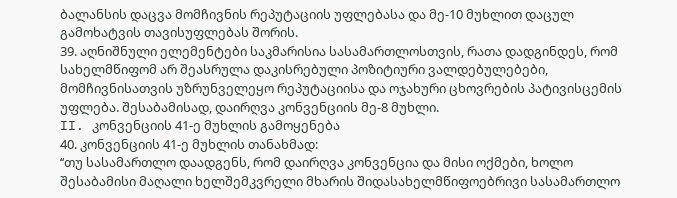ბალანსის დაცვა მომჩივნის რეპუტაციის უფლებასა და მე-10 მუხლით დაცულ გამოხატვის თავისუფლებას შორის.
39. აღნიშნული ელემენტები საკმარისია სასამართლოსთვის, რათა დადგინდეს, რომ სახელმწიფომ არ შეასრულა დაკისრებული პოზიტიური ვალდებულებები, მომჩივნისათვის უზრუნველეყო რეპუტაციისა და ოჯახური ცხოვრების პატივისცემის უფლება. შესაბამისად, დაირღვა კონვენციის მე-8 მუხლი.
II. კონვენციის 41-ე მუხლის გამოყენება
40. კონვენციის 41-ე მუხლის თანახმად:
‘‘თუ სასამართლო დაადგენს, რომ დაირღვა კონვენცია და მისი ოქმები, ხოლო შესაბამისი მაღალი ხელშემკვრელი მხარის შიდასახელმწიფოებრივი სასამართლო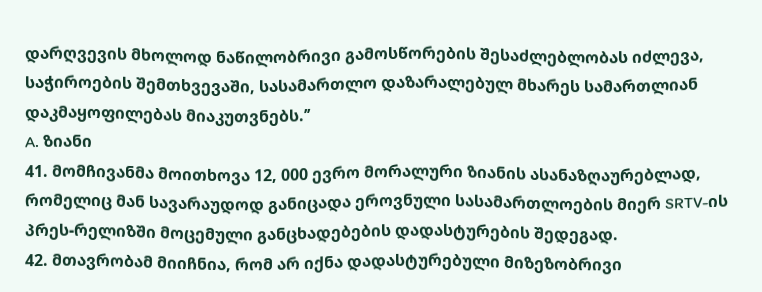დარღვევის მხოლოდ ნაწილობრივი გამოსწორების შესაძლებლობას იძლევა, საჭიროების შემთხვევაში, სასამართლო დაზარალებულ მხარეს სამართლიან დაკმაყოფილებას მიაკუთვნებს.’’
A. ზიანი
41. მომჩივანმა მოითხოვა 12, 000 ევრო მორალური ზიანის ასანაზღაურებლად, რომელიც მან სავარაუდოდ განიცადა ეროვნული სასამართლოების მიერ SRTV-ის პრეს-რელიზში მოცემული განცხადებების დადასტურების შედეგად.
42. მთავრობამ მიიჩნია, რომ არ იქნა დადასტურებული მიზეზობრივი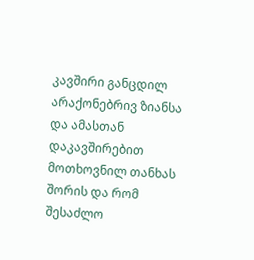კავშირი განცდილ არაქონებრივ ზიანსა და ამასთან დაკავშირებით მოთხოვნილ თანხას შორის და რომ შესაძლო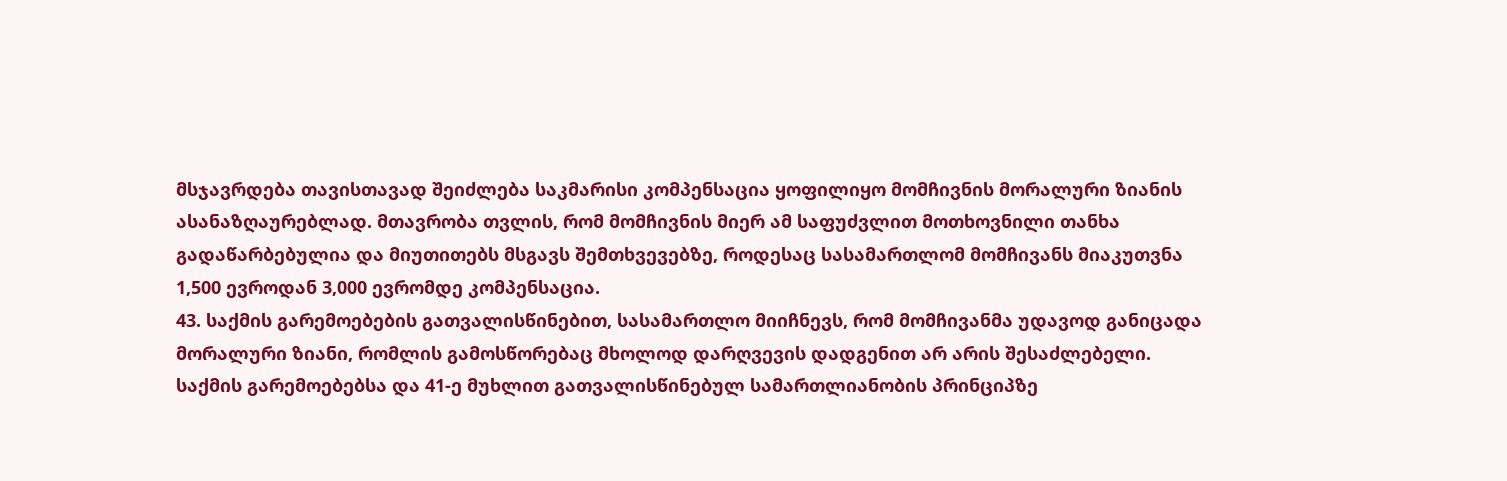მსჯავრდება თავისთავად შეიძლება საკმარისი კომპენსაცია ყოფილიყო მომჩივნის მორალური ზიანის ასანაზღაურებლად. მთავრობა თვლის, რომ მომჩივნის მიერ ამ საფუძვლით მოთხოვნილი თანხა გადაწარბებულია და მიუთითებს მსგავს შემთხვევებზე, როდესაც სასამართლომ მომჩივანს მიაკუთვნა 1,500 ევროდან 3,000 ევრომდე კომპენსაცია.
43. საქმის გარემოებების გათვალისწინებით, სასამართლო მიიჩნევს, რომ მომჩივანმა უდავოდ განიცადა მორალური ზიანი, რომლის გამოსწორებაც მხოლოდ დარღვევის დადგენით არ არის შესაძლებელი. საქმის გარემოებებსა და 41-ე მუხლით გათვალისწინებულ სამართლიანობის პრინციპზე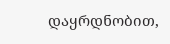დაყრდნობით,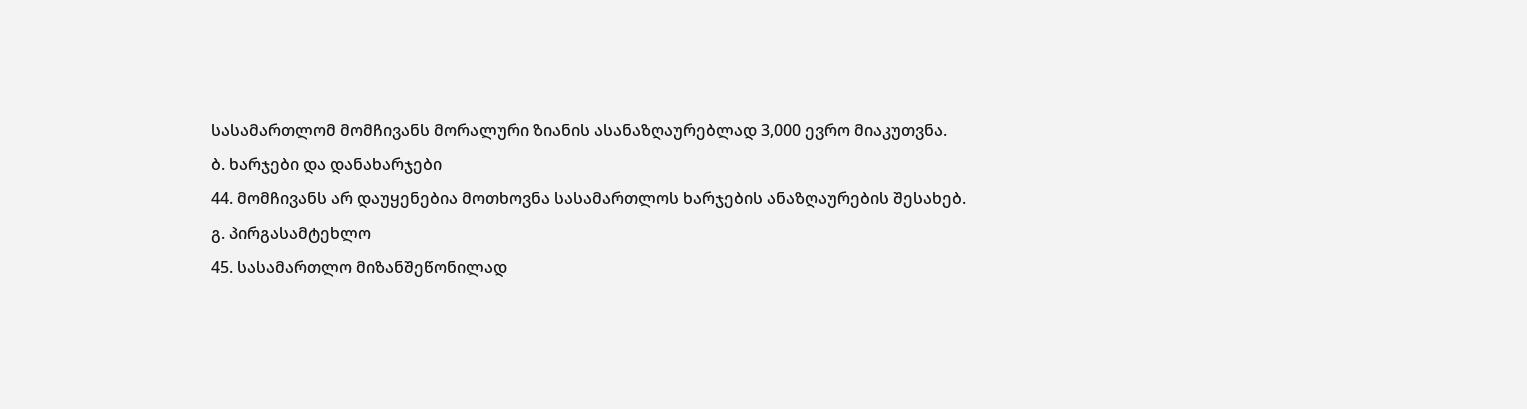სასამართლომ მომჩივანს მორალური ზიანის ასანაზღაურებლად 3,000 ევრო მიაკუთვნა.
ბ. ხარჯები და დანახარჯები
44. მომჩივანს არ დაუყენებია მოთხოვნა სასამართლოს ხარჯების ანაზღაურების შესახებ.
გ. პირგასამტეხლო
45. სასამართლო მიზანშეწონილად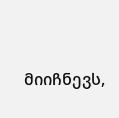მიიჩნევს,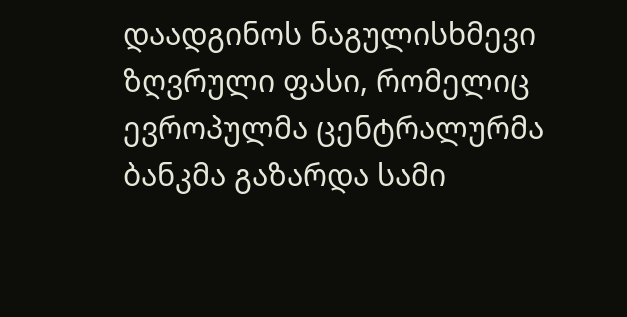დაადგინოს ნაგულისხმევი ზღვრული ფასი, რომელიც ევროპულმა ცენტრალურმა ბანკმა გაზარდა სამი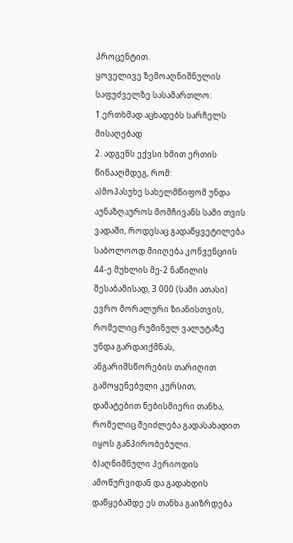პროცენტით.
ყოველივე ზემოაღნიშნულის საფუძველზე სასამართლო:
1.ერთხმად აცხადებს სარჩელს მისაღებად
2. ადგენს ექვსი ხმით ერთის წინააღმდეგ, რომ:
ა)მოპასუხე სახელმწიფომ უნდა აუნაზღაუროს მომჩივანს სამი თვის ვადაში, როდესაც გადაწყვეტილება საბოლოოდ მიიღება კონვენციის 44-ე მუხლის მე-2 ნაწილის შესაბამისად, 3 000 (სამი ათასი) ევრო მორალური ზიანისთვის, რომელიც რუმინულ ვალუტაზე უნდა გარდაიქმნას, ანგარიშსწორების თარიღით გამოყენებული კურსით, დამატებით ნებისმიერი თანხა, რომელიც შეიძლება გადასახადით იყოს განპირობებული.
ბ)აღნიშნული პერიოდის ამოწურვიდან და გადახდის დაწყებამდე ეს თანხა გაიზრდება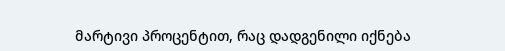მარტივი პროცენტით, რაც დადგენილი იქნება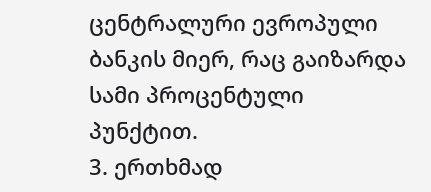ცენტრალური ევროპული ბანკის მიერ, რაც გაიზარდა სამი პროცენტული პუნქტით.
3. ერთხმად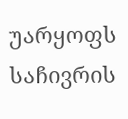უარყოფს საჩივრის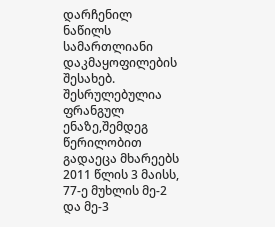დარჩენილ ნაწილს სამართლიანი დაკმაყოფილების შესახებ.
შესრულებულია ფრანგულ ენაზე,შემდეგ წერილობით გადაეცა მხარეებს 2011 წლის 3 მაისს, 77-ე მუხლის მე-2 და მე-3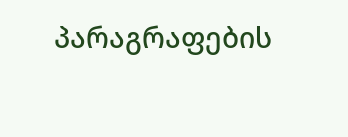პარაგრაფების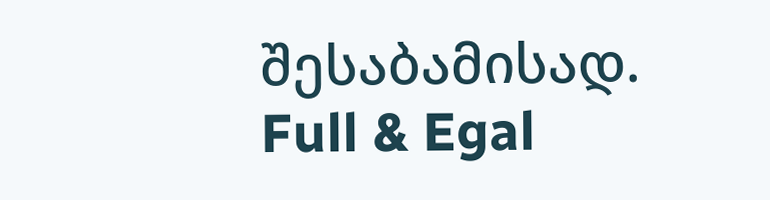შესაბამისად.
Full & Egal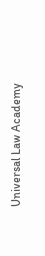Universal Law Academy